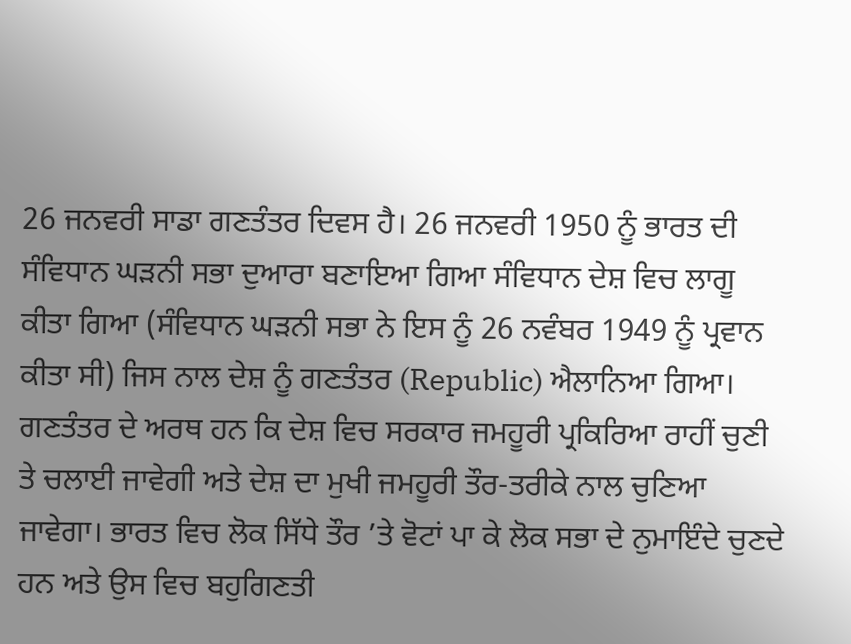26 ਜਨਵਰੀ ਸਾਡਾ ਗਣਤੰਤਰ ਦਿਵਸ ਹੈ। 26 ਜਨਵਰੀ 1950 ਨੂੰ ਭਾਰਤ ਦੀ ਸੰਵਿਧਾਨ ਘੜਨੀ ਸਭਾ ਦੁਆਰਾ ਬਣਾਇਆ ਗਿਆ ਸੰਵਿਧਾਨ ਦੇਸ਼ ਵਿਚ ਲਾਗੂ ਕੀਤਾ ਗਿਆ (ਸੰਵਿਧਾਨ ਘੜਨੀ ਸਭਾ ਨੇ ਇਸ ਨੂੰ 26 ਨਵੰਬਰ 1949 ਨੂੰ ਪ੍ਰਵਾਨ ਕੀਤਾ ਸੀ) ਜਿਸ ਨਾਲ ਦੇਸ਼ ਨੂੰ ਗਣਤੰਤਰ (Republic) ਐਲਾਨਿਆ ਗਿਆ। ਗਣਤੰਤਰ ਦੇ ਅਰਥ ਹਨ ਕਿ ਦੇਸ਼ ਵਿਚ ਸਰਕਾਰ ਜਮਹੂਰੀ ਪ੍ਰਕਿਰਿਆ ਰਾਹੀਂ ਚੁਣੀ ਤੇ ਚਲਾਈ ਜਾਵੇਗੀ ਅਤੇ ਦੇਸ਼ ਦਾ ਮੁਖੀ ਜਮਹੂਰੀ ਤੌਰ-ਤਰੀਕੇ ਨਾਲ ਚੁਣਿਆ ਜਾਵੇਗਾ। ਭਾਰਤ ਵਿਚ ਲੋਕ ਸਿੱਧੇ ਤੌਰ ’ਤੇ ਵੋਟਾਂ ਪਾ ਕੇ ਲੋਕ ਸਭਾ ਦੇ ਨੁਮਾਇੰਦੇ ਚੁਣਦੇ ਹਨ ਅਤੇ ਉਸ ਵਿਚ ਬਹੁਗਿਣਤੀ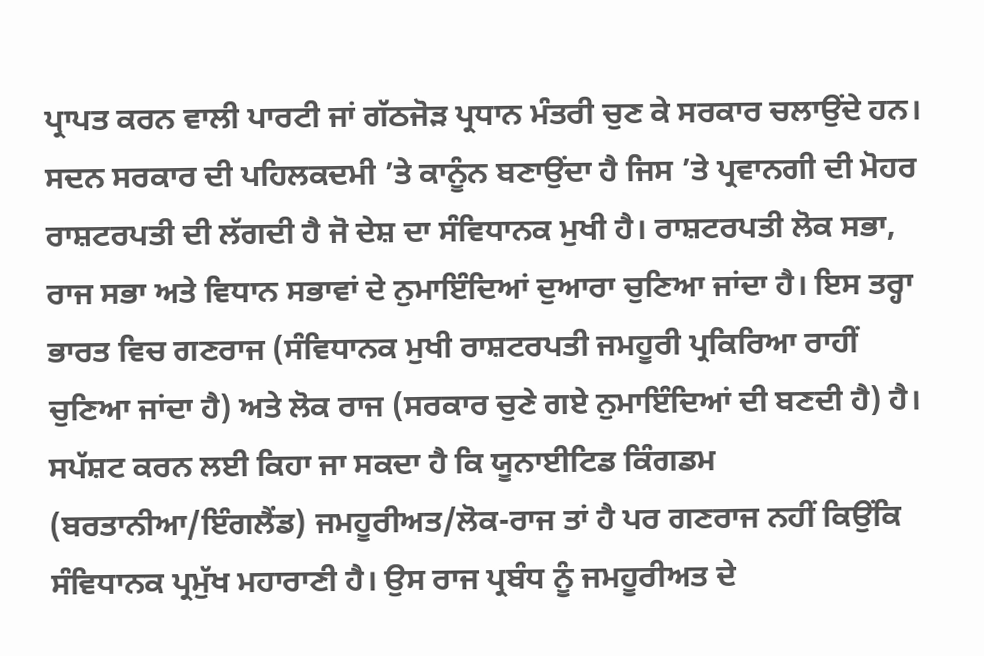ਪ੍ਰਾਪਤ ਕਰਨ ਵਾਲੀ ਪਾਰਟੀ ਜਾਂ ਗੱਠਜੋੜ ਪ੍ਰਧਾਨ ਮੰਤਰੀ ਚੁਣ ਕੇ ਸਰਕਾਰ ਚਲਾਉਂਦੇ ਹਨ। ਸਦਨ ਸਰਕਾਰ ਦੀ ਪਹਿਲਕਦਮੀ ’ਤੇ ਕਾਨੂੰਨ ਬਣਾਉਂਦਾ ਹੈ ਜਿਸ ’ਤੇ ਪ੍ਰਵਾਨਗੀ ਦੀ ਮੋਹਰ ਰਾਸ਼ਟਰਪਤੀ ਦੀ ਲੱਗਦੀ ਹੈ ਜੋ ਦੇਸ਼ ਦਾ ਸੰਵਿਧਾਨਕ ਮੁਖੀ ਹੈ। ਰਾਸ਼ਟਰਪਤੀ ਲੋਕ ਸਭਾ, ਰਾਜ ਸਭਾ ਅਤੇ ਵਿਧਾਨ ਸਭਾਵਾਂ ਦੇ ਨੁਮਾਇੰਦਿਆਂ ਦੁਆਰਾ ਚੁਣਿਆ ਜਾਂਦਾ ਹੈ। ਇਸ ਤਰ੍ਹਾ ਭਾਰਤ ਵਿਚ ਗਣਰਾਜ (ਸੰਵਿਧਾਨਕ ਮੁਖੀ ਰਾਸ਼ਟਰਪਤੀ ਜਮਹੂਰੀ ਪ੍ਰਕਿਰਿਆ ਰਾਹੀਂ ਚੁਣਿਆ ਜਾਂਦਾ ਹੈ) ਅਤੇ ਲੋਕ ਰਾਜ (ਸਰਕਾਰ ਚੁਣੇ ਗਏ ਨੁਮਾਇੰਦਿਆਂ ਦੀ ਬਣਦੀ ਹੈ) ਹੈ। ਸਪੱਸ਼ਟ ਕਰਨ ਲਈ ਕਿਹਾ ਜਾ ਸਕਦਾ ਹੈ ਕਿ ਯੂਨਾਈਟਿਡ ਕਿੰਗਡਮ (ਬਰਤਾਨੀਆ/ਇੰਗਲੈਂਡ) ਜਮਹੂਰੀਅਤ/ਲੋਕ-ਰਾਜ ਤਾਂ ਹੈ ਪਰ ਗਣਰਾਜ ਨਹੀਂ ਕਿਉਂਕਿ ਸੰਵਿਧਾਨਕ ਪ੍ਰਮੁੱਖ ਮਹਾਰਾਣੀ ਹੈ। ਉਸ ਰਾਜ ਪ੍ਰਬੰਧ ਨੂੰ ਜਮਹੂਰੀਅਤ ਦੇ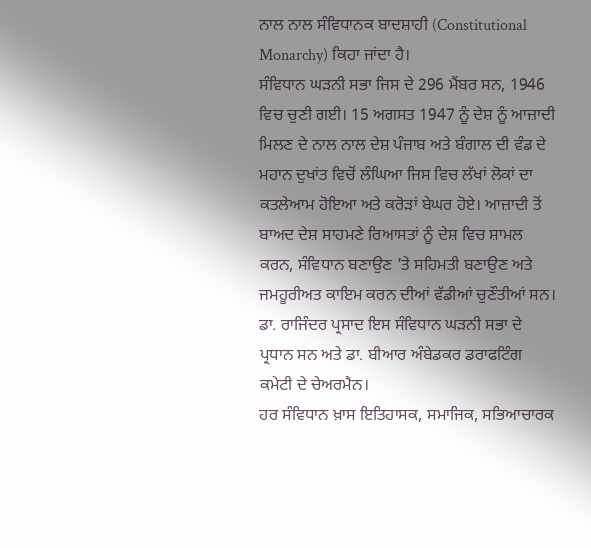ਨਾਲ ਨਾਲ ਸੰਵਿਧਾਨਕ ਬਾਦਸ਼ਾਹੀ (Constitutional Monarchy) ਕਿਹਾ ਜਾਂਦਾ ਹੈ।
ਸੰਵਿਧਾਨ ਘੜਨੀ ਸਭਾ ਜਿਸ ਦੇ 296 ਮੈਂਬਰ ਸਨ, 1946 ਵਿਚ ਚੁਣੀ ਗਈ। 15 ਅਗਸਤ 1947 ਨੂੰ ਦੇਸ਼ ਨੂੰ ਆਜ਼ਾਦੀ ਮਿਲਣ ਦੇ ਨਾਲ ਨਾਲ ਦੇਸ਼ ਪੰਜਾਬ ਅਤੇ ਬੰਗਾਲ ਦੀ ਵੰਡ ਦੇ ਮਹਾਨ ਦੁਖਾਂਤ ਵਿਚੋਂ ਲੰਘਿਆ ਜਿਸ ਵਿਚ ਲੱਖਾਂ ਲੋਕਾਂ ਦਾ ਕਤਲੇਆਮ ਹੋਇਆ ਅਤੇ ਕਰੋੜਾਂ ਬੇਘਰ ਹੋਏ। ਆਜ਼ਾਦੀ ਤੋਂ ਬਾਅਦ ਦੇਸ਼ ਸਾਹਮਣੇ ਰਿਆਸਤਾਂ ਨੂੰ ਦੇਸ਼ ਵਿਚ ਸ਼ਾਮਲ ਕਰਨ, ਸੰਵਿਧਾਨ ਬਣਾਉਣ ’ਤੇ ਸਹਿਮਤੀ ਬਣਾਉਣ ਅਤੇ ਜਮਹੂਰੀਅਤ ਕਾਇਮ ਕਰਨ ਦੀਆਂ ਵੱਡੀਆਂ ਚੁਣੌਤੀਆਂ ਸਨ। ਡਾ. ਰਾਜਿੰਦਰ ਪ੍ਰਸਾਦ ਇਸ ਸੰਵਿਧਾਨ ਘੜਨੀ ਸਭਾ ਦੇ ਪ੍ਰਧਾਨ ਸਨ ਅਤੇ ਡਾ. ਬੀਆਰ ਅੰਬੇਡਕਰ ਡਰਾਫਟਿੰਗ ਕਮੇਟੀ ਦੇ ਚੇਅਰਮੈਨ।
ਹਰ ਸੰਵਿਧਾਨ ਖ਼ਾਸ ਇਤਿਹਾਸਕ, ਸਮਾਜਿਕ, ਸਭਿਆਚਾਰਕ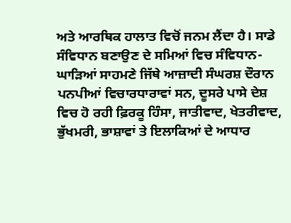ਅਤੇ ਆਰਥਿਕ ਹਾਲਾਤ ਵਿਚੋਂ ਜਨਮ ਲੈਂਦਾ ਹੈ। ਸਾਡੇ ਸੰਵਿਧਾਨ ਬਣਾਉਣ ਦੇ ਸਮਿਆਂ ਵਿਚ ਸੰਵਿਧਾਨ-ਘਾੜਿਆਂ ਸਾਹਮਣੇ ਜਿੱਥੇ ਆਜ਼ਾਦੀ ਸੰਘਰਸ਼ ਦੌਰਾਨ ਪਨਪੀਆਂ ਵਿਚਾਰਧਾਰਾਵਾਂ ਸਨ, ਦੂਸਰੇ ਪਾਸੇ ਦੇਸ਼ ਵਿਚ ਹੋ ਰਹੀ ਫ਼ਿਰਕੂ ਹਿੰਸਾ, ਜਾਤੀਵਾਦ, ਖੇਤਰੀਵਾਦ, ਭੁੱਖਮਰੀ, ਭਾਸ਼ਾਵਾਂ ਤੇ ਇਲਾਕਿਆਂ ਦੇ ਆਧਾਰ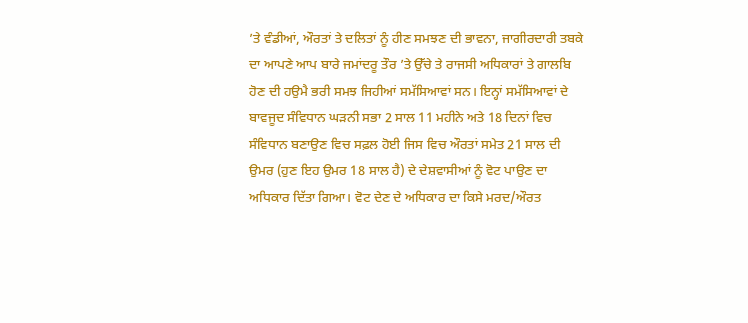’ਤੇ ਵੰਡੀਆਂ, ਔਰਤਾਂ ਤੇ ਦਲਿਤਾਂ ਨੂੰ ਹੀਣ ਸਮਝਣ ਦੀ ਭਾਵਨਾ, ਜਾਗੀਰਦਾਰੀ ਤਬਕੇ ਦਾ ਆਪਣੇ ਆਪ ਬਾਰੇ ਜਮਾਂਦਰੂ ਤੌਰ ’ਤੇ ਉੱਚੇ ਤੇ ਰਾਜਸੀ ਅਧਿਕਾਰਾਂ ਤੇ ਗਾਲਬਿ ਹੋਣ ਦੀ ਹਉਮੈ ਭਰੀ ਸਮਝ ਜਿਹੀਆਂ ਸਮੱਸਿਆਵਾਂ ਸਨ। ਇਨ੍ਹਾਂ ਸਮੱਸਿਆਵਾਂ ਦੇ ਬਾਵਜੂਦ ਸੰਵਿਧਾਨ ਘੜਨੀ ਸਭਾ 2 ਸਾਲ 11 ਮਹੀਨੇ ਅਤੇ 18 ਦਿਨਾਂ ਵਿਚ ਸੰਵਿਧਾਨ ਬਣਾਉਣ ਵਿਚ ਸਫ਼ਲ ਹੋਈ ਜਿਸ ਵਿਚ ਔਰਤਾਂ ਸਮੇਤ 21 ਸਾਲ ਦੀ ਉਮਰ (ਹੁਣ ਇਹ ਉਮਰ 18 ਸਾਲ ਹੈ) ਦੇ ਦੇਸ਼ਵਾਸੀਆਂ ਨੂੰ ਵੋਟ ਪਾਉਣ ਦਾ ਅਧਿਕਾਰ ਦਿੱਤਾ ਗਿਆ। ਵੋਟ ਦੇਣ ਦੇ ਅਧਿਕਾਰ ਦਾ ਕਿਸੇ ਮਰਦ/ਔਰਤ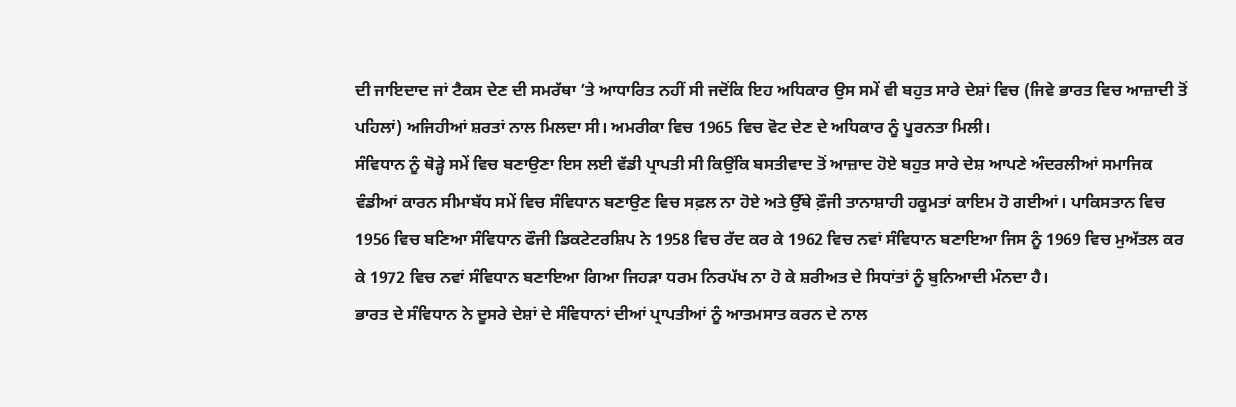ਦੀ ਜਾਇਦਾਦ ਜਾਂ ਟੈਕਸ ਦੇਣ ਦੀ ਸਮਰੱਥਾ ’ਤੇ ਆਧਾਰਿਤ ਨਹੀਂ ਸੀ ਜਦੋਂਕਿ ਇਹ ਅਧਿਕਾਰ ਉਸ ਸਮੇਂ ਵੀ ਬਹੁਤ ਸਾਰੇ ਦੇਸ਼ਾਂ ਵਿਚ (ਜਿਵੇ ਭਾਰਤ ਵਿਚ ਆਜ਼ਾਦੀ ਤੋਂ ਪਹਿਲਾਂ) ਅਜਿਹੀਆਂ ਸ਼ਰਤਾਂ ਨਾਲ ਮਿਲਦਾ ਸੀ। ਅਮਰੀਕਾ ਵਿਚ 1965 ਵਿਚ ਵੋਟ ਦੇਣ ਦੇ ਅਧਿਕਾਰ ਨੂੰ ਪੂਰਨਤਾ ਮਿਲੀ।
ਸੰਵਿਧਾਨ ਨੂੰ ਥੋੜ੍ਹੇ ਸਮੇਂ ਵਿਚ ਬਣਾਉਣਾ ਇਸ ਲਈ ਵੱਡੀ ਪ੍ਰਾਪਤੀ ਸੀ ਕਿਉਂਕਿ ਬਸਤੀਵਾਦ ਤੋਂ ਆਜ਼ਾਦ ਹੋਏ ਬਹੁਤ ਸਾਰੇ ਦੇਸ਼ ਆਪਣੇ ਅੰਦਰਲੀਆਂ ਸਮਾਜਿਕ ਵੰਡੀਆਂ ਕਾਰਨ ਸੀਮਾਬੱਧ ਸਮੇਂ ਵਿਚ ਸੰਵਿਧਾਨ ਬਣਾਉਣ ਵਿਚ ਸਫ਼ਲ ਨਾ ਹੋਏ ਅਤੇ ਉੱਥੇ ਫ਼ੌਜੀ ਤਾਨਾਸ਼ਾਹੀ ਹਕੂਮਤਾਂ ਕਾਇਮ ਹੋ ਗਈਆਂ। ਪਾਕਿਸਤਾਨ ਵਿਚ 1956 ਵਿਚ ਬਣਿਆ ਸੰਵਿਧਾਨ ਫੌਜੀ ਡਿਕਟੇਟਰਸ਼ਿਪ ਨੇ 1958 ਵਿਚ ਰੱਦ ਕਰ ਕੇ 1962 ਵਿਚ ਨਵਾਂ ਸੰਵਿਧਾਨ ਬਣਾਇਆ ਜਿਸ ਨੂੰ 1969 ਵਿਚ ਮੁਅੱਤਲ ਕਰ ਕੇ 1972 ਵਿਚ ਨਵਾਂ ਸੰਵਿਧਾਨ ਬਣਾਇਆ ਗਿਆ ਜਿਹੜਾ ਧਰਮ ਨਿਰਪੱਖ ਨਾ ਹੋ ਕੇ ਸ਼ਰੀਅਤ ਦੇ ਸਿਧਾਂਤਾਂ ਨੂੰ ਬੁਨਿਆਦੀ ਮੰਨਦਾ ਹੈ।
ਭਾਰਤ ਦੇ ਸੰਵਿਧਾਨ ਨੇ ਦੂਸਰੇ ਦੇਸ਼ਾਂ ਦੇ ਸੰਵਿਧਾਨਾਂ ਦੀਆਂ ਪ੍ਰਾਪਤੀਆਂ ਨੂੰ ਆਤਮਸਾਤ ਕਰਨ ਦੇ ਨਾਲ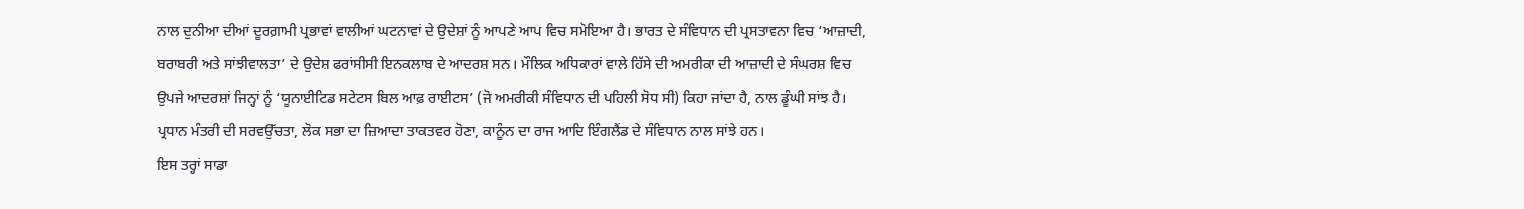ਨਾਲ ਦੁਨੀਆ ਦੀਆਂ ਦੂਰਗ਼ਾਮੀ ਪ੍ਰਭਾਵਾਂ ਵਾਲੀਆਂ ਘਟਨਾਵਾਂ ਦੇ ਉਦੇਸ਼ਾਂ ਨੂੰ ਆਪਣੇ ਆਪ ਵਿਚ ਸਮੋਇਆ ਹੈ। ਭਾਰਤ ਦੇ ਸੰਵਿਧਾਨ ਦੀ ਪ੍ਰਸਤਾਵਨਾ ਵਿਚ ‘ਆਜ਼ਾਦੀ, ਬਰਾਬਰੀ ਅਤੇ ਸਾਂਝੀਵਾਲਤਾ’ ਦੇ ਉਦੇਸ਼ ਫਰਾਂਸੀਸੀ ਇਨਕਲਾਬ ਦੇ ਆਦਰਸ਼ ਸਨ। ਮੌਲਿਕ ਅਧਿਕਾਰਾਂ ਵਾਲੇ ਹਿੱਸੇ ਦੀ ਅਮਰੀਕਾ ਦੀ ਆਜ਼ਾਦੀ ਦੇ ਸੰਘਰਸ਼ ਵਿਚ ਉਪਜੇ ਆਦਰਸ਼ਾਂ ਜਿਨ੍ਹਾਂ ਨੂੰ ‘ਯੂਨਾਈਟਿਡ ਸਟੇਟਸ ਬਿਲ ਆਫ਼ ਰਾਈਟਸ’ (ਜੋ ਅਮਰੀਕੀ ਸੰਵਿਧਾਨ ਦੀ ਪਹਿਲੀ ਸੋਧ ਸੀ) ਕਿਹਾ ਜਾਂਦਾ ਹੈ, ਨਾਲ ਡੂੰਘੀ ਸਾਂਝ ਹੈ। ਪ੍ਰਧਾਨ ਮੰਤਰੀ ਦੀ ਸਰਵਉੱਚਤਾ, ਲੋਕ ਸਭਾ ਦਾ ਜ਼ਿਆਦਾ ਤਾਕਤਵਰ ਹੋਣਾ, ਕਾਨੂੰਨ ਦਾ ਰਾਜ ਆਦਿ ਇੰਗਲੈਂਡ ਦੇ ਸੰਵਿਧਾਨ ਨਾਲ ਸਾਂਝੇ ਹਨ।
ਇਸ ਤਰ੍ਹਾਂ ਸਾਡਾ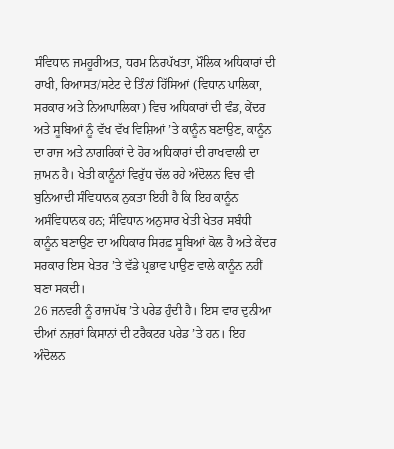ਸੰਵਿਧਾਨ ਜਮਹੂਰੀਅਤ, ਧਰਮ ਨਿਰਪੱਖਤਾ, ਮੌਲਿਕ ਅਧਿਕਾਰਾਂ ਦੀ ਰਾਖੀ, ਰਿਆਸਤ/ਸਟੇਟ ਦੇ ਤਿੰਨਾਂ ਹਿੱਸਿਆਂ (ਵਿਧਾਨ ਪਾਲਿਕਾ, ਸਰਕਾਰ ਅਤੇ ਨਿਆਪਾਲਿਕਾ) ਵਿਚ ਅਧਿਕਾਰਾਂ ਦੀ ਵੰਡ, ਕੇਂਦਰ ਅਤੇ ਸੂਬਿਆਂ ਨੂੰ ਵੱਖ ਵੱਖ ਵਿਸ਼ਿਆਂ ’ਤੇ ਕਾਨੂੰਨ ਬਣਾਉਣ, ਕਾਨੂੰਨ ਦਾ ਰਾਜ ਅਤੇ ਨਾਗਰਿਕਾਂ ਦੇ ਹੋਰ ਅਧਿਕਾਰਾਂ ਦੀ ਰਾਖਵਾਲੀ ਦਾ ਜ਼ਾਮਨ ਹੈ। ਖੇਤੀ ਕਾਨੂੰਨਾਂ ਵਿਰੁੱਧ ਚੱਲ ਰਹੇ ਅੰਦੋਲਨ ਵਿਚ ਵੀ ਬੁਨਿਆਦੀ ਸੰਵਿਧਾਨਕ ਨੁਕਤਾ ਇਹੀ ਹੈ ਕਿ ਇਹ ਕਾਨੂੰਨ ਅਸੰਵਿਧਾਨਕ ਹਨ; ਸੰਵਿਧਾਨ ਅਨੁਸਾਰ ਖੇਤੀ ਖੇਤਰ ਸਬੰਧੀ ਕਾਨੂੰਨ ਬਣਾਉਣ ਦਾ ਅਧਿਕਾਰ ਸਿਰਫ਼ ਸੂਬਿਆਂ ਕੋਲ ਹੈ ਅਤੇ ਕੇਂਦਰ ਸਰਕਾਰ ਇਸ ਖੇਤਰ ’ਤੇ ਵੱਡੇ ਪ੍ਰਭਾਵ ਪਾਉਣ ਵਾਲੇ ਕਾਨੂੰਨ ਨਹੀਂ ਬਣਾ ਸਕਦੀ।
26 ਜਨਵਰੀ ਨੂੰ ਰਾਜਪੱਥ ’ਤੇ ਪਰੇਡ ਹੁੰਦੀ ਹੈ। ਇਸ ਵਾਰ ਦੁਨੀਆ ਦੀਆਂ ਨਜ਼ਰਾਂ ਕਿਸਾਨਾਂ ਦੀ ਟਰੈਕਟਰ ਪਰੇਡ ’ਤੇ ਹਨ। ਇਹ ਅੰਦੋਲਨ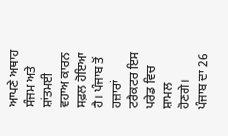ਆਪਣੇ ਅਥਾਹ ਸੰਜਮ ਅਤੇ ਸ਼ਾਂਤਮਈ ਵਹਾਅ ਕਾਰਨ ਸਫ਼ਲ ਹੋਇਆ ਹੈ। ਪੰਜਾਬ ਤੋਂ ਹਜ਼ਾਰਾਂ ਟਰੈਕਟਰ ਇਸ ਪਰੇਡ ਵਿਚ ਸ਼ਾਮਲ ਹੋਣਗੇ। ਪੰਜਾਬ ਦਾ 26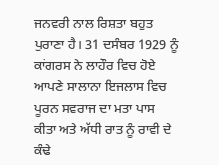ਜਨਵਰੀ ਨਾਲ ਰਿਸ਼ਤਾ ਬਹੁਤ ਪੁਰਾਣਾ ਹੈ। 31 ਦਸੰਬਰ 1929 ਨੂੰ ਕਾਂਗਰਸ ਨੇ ਲਾਹੌਰ ਵਿਚ ਹੋਏ ਆਪਣੇ ਸਾਲਾਨਾ ਇਜਲਾਸ ਵਿਚ ਪੂਰਨ ਸਵਰਾਜ ਦਾ ਮਤਾ ਪਾਸ ਕੀਤਾ ਅਤੇ ਅੱਧੀ ਰਾਤ ਨੂੰ ਰਾਵੀ ਦੇ ਕੰਢੇ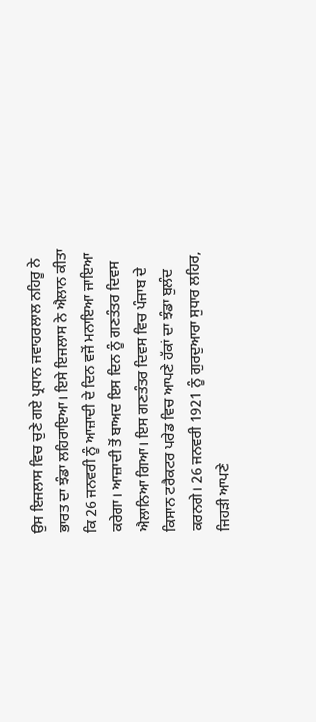ਉਸ ਇਜਲਾਸ ਵਿਚ ਚੁਣੇ ਗਏ ਪ੍ਰਧਾਨ ਜਵਾਹਰਲਾਲ ਨਹਿਰੂ ਨੇ ਭਾਰਤ ਦਾ ਝੰਡਾ ਲਹਿਰਾਇਆ। ਇਸੇ ਇਜਲਾਸ ਨੇ ਐਲਾਨ ਕੀਤਾ ਕਿ 26 ਜਨਵਰੀ ਨੂੰ ਆਜ਼ਾਦੀ ਦੇ ਦਿਨ ਵਜੋਂ ਮਨਾਇਆ ਜਾਇਆ ਕਰੇਗਾ। ਆਜ਼ਾਦੀ ਤੋਂ ਬਾਅਦ ਇਸ ਦਿਨ ਨੂੰ ਗਣਤੰਤਰ ਦਿਵਸ ਐਲਾਨਿਆ ਗਿਆ। ਇਸ ਗਣਤੰਤਰ ਦਿਵਸ ਵਿਚ ਪੰਜਾਬ ਦੇ ਕਿਸਾਨ ਟਰੈਕਟਰ ਪਰੇਡ ਵਿਚ ਆਪਣੇ ਹੱਕਾਂ ਦਾ ਝੰਡਾ ਬੁਲੰਦ ਕਰਨਗੇ। 26 ਜਨਵਰੀ 1921 ਨੂੰ ਗੁਰਦੁਆਰਾ ਸੁਧਾਰ ਲਹਿਰ, ਜਿਹੜੀ ਆਪਣੇ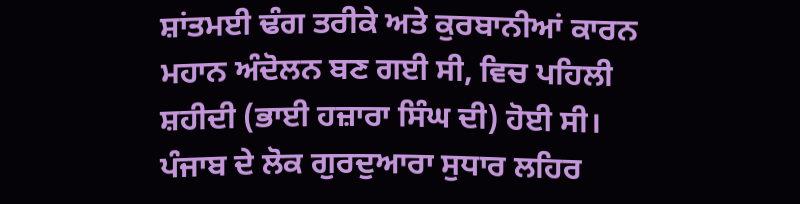ਸ਼ਾਂਤਮਈ ਢੰਗ ਤਰੀਕੇ ਅਤੇ ਕੁਰਬਾਨੀਆਂ ਕਾਰਨ ਮਹਾਨ ਅੰਦੋਲਨ ਬਣ ਗਈ ਸੀ, ਵਿਚ ਪਹਿਲੀ ਸ਼ਹੀਦੀ (ਭਾਈ ਹਜ਼ਾਰਾ ਸਿੰਘ ਦੀ) ਹੋਈ ਸੀ। ਪੰਜਾਬ ਦੇ ਲੋਕ ਗੁਰਦੁਆਰਾ ਸੁਧਾਰ ਲਹਿਰ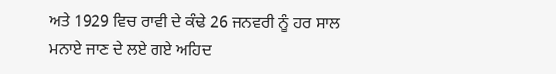ਅਤੇ 1929 ਵਿਚ ਰਾਵੀ ਦੇ ਕੰਢੇ 26 ਜਨਵਰੀ ਨੂੰ ਹਰ ਸਾਲ ਮਨਾਏ ਜਾਣ ਦੇ ਲਏ ਗਏ ਅਹਿਦ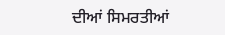ਦੀਆਂ ਸਿਮਰਤੀਆਂ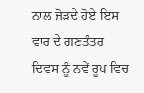ਨਾਲ ਜੋੜਦੇ ਹੋਏ ਇਸ ਵਾਰ ਦੇ ਗਣਤੰਤਰ ਦਿਵਸ ਨੂੰ ਨਵੇਂ ਰੂਪ ਵਿਚ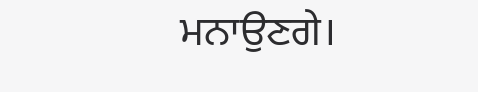ਮਨਾਉਣਗੇ।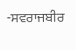-ਸਵਰਾਜਬੀਰ